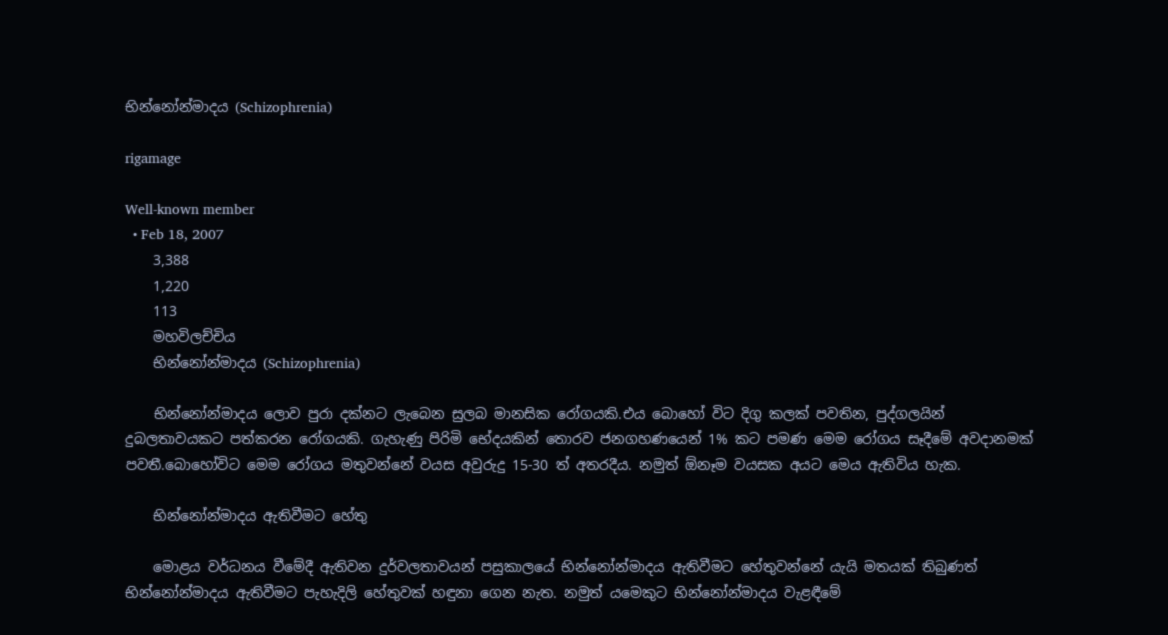භින්නෝන්මාදය (Schizophrenia)

rigamage

Well-known member
  • Feb 18, 2007
    3,388
    1,220
    113
    මහවිලච්චිය
    භින්නෝන්මාදය (Schizophrenia)

    භින්නෝන්මාදය ලොව පුරා දක්නට ලැබෙන සුලබ මානසික රෝගයකි.එය බොහෝ විට දිගු කලක් පවතින, පුද්ගලයින් දුබලතාවයකට පත්කරන රෝගයකි. ගැහැණු පිරිමි භේදයකින් තොරව ජනගහණයෙන් 1% කට පමණ මෙම රෝගය සෑදීමේ අවදානමක් පවතී.බොහෝවිට මෙම රෝගය මතුවන්නේ වයස අවුරුදු 15-30 ත් අතරදීය. නමුත් ඕනෑම වයසක අයට මෙය ඇතිවිය හැක.

    භින්නෝන්මාදය ඇතිවීමට හේතු

    මොළය වර්ධනය වීමේදී ඇතිවන දුර්වලතාවයන් පසුකාලයේ භින්නෝන්මාදය ඇතිවීමට හේතුවන්නේ යැයි මතයක් තිබුණත් භින්නෝන්මාදය ඇතිවීමට පැහැදිලි හේතුවක් හඳුනා ගෙන නැත. නමුත් යමෙකුට භින්නෝන්මාදය වැළඳීමේ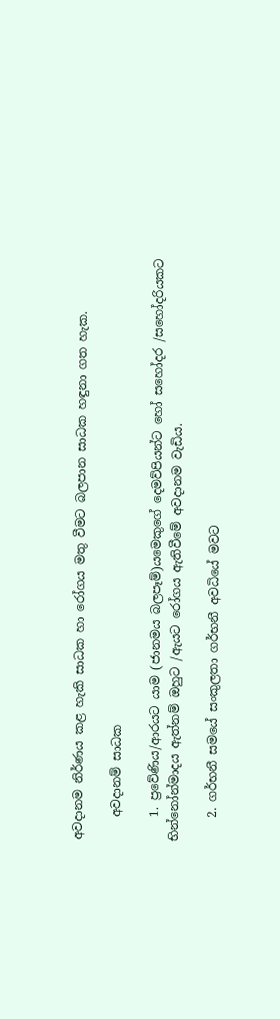අවදානම නිර්ණය කළ හැකි සාධක හා රෝගය මතු වීමට බලපාන සාධක හඳුනා ගත හැක.

    අවදානම් සාධක

    1. ප්‍රවේණිය/ආරයට යාම (ජානමය බලපෑම්)යමෙකුගේ දෙමව්පියන්ට හෝ සහෝදර /සහෝදරියකට භින්නෝන්මාදය ඇත්නම් ඔහුට /ඇයට රෝගය ඇතිවීමේ අවදානම වැඩිය.

    2. ගර්භනී සමයේ සංකුලතා ගර්භනී අවධියේ මවට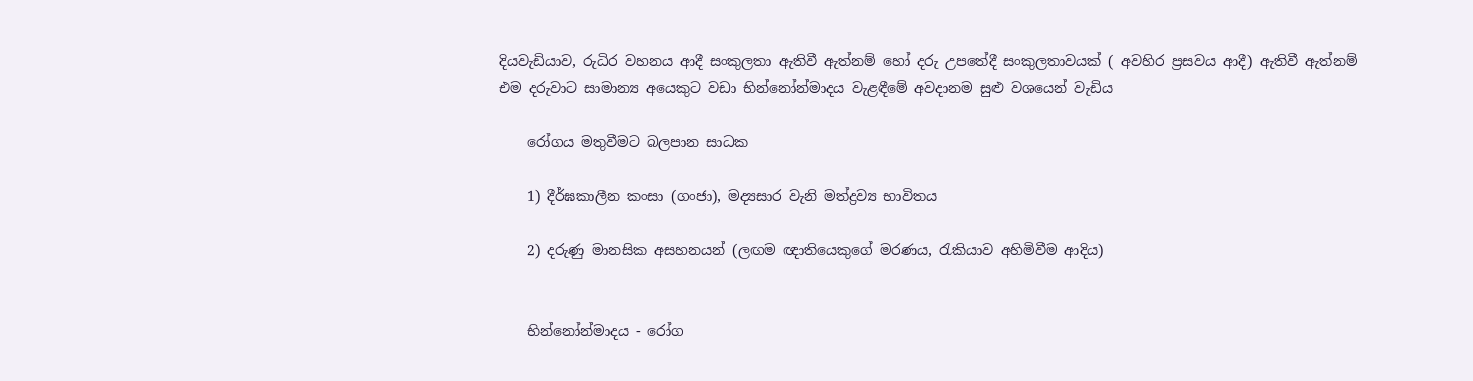දියවැඩියාව, රුධිර වහනය ආදී සංකුලතා ඇතිවී ඇත්නම් හෝ දරු උපතේදී සංකුලතාවයක් ( අවහිර ප්‍රසවය ආදී) ඇතිවී ඇත්නම් එම දරුවාට සාමාන්‍ය අයෙකුට වඩා භින්නෝන්මාදය වැළඳීමේ අ‍වදානම සුළු වශයෙන් වැඩිය

    රෝගය මතුවීමට බලපාන සාධක

    1) දීර්ඝකාලීන කංසා (ගංජා), මද්‍යසාර වැනි මත්ද්‍රව්‍ය භාවිතය

    2) දරුණු මානසික අසහනයන් (ලඟම ඥාතියෙකුගේ මරණය, රැකියාව අහිමිවීම ආදිය)


    භින්නෝන්මාදය - රෝග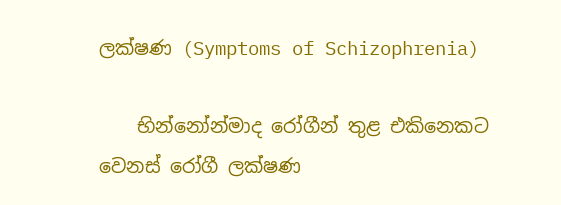ලක්ෂණ (Symptoms of Schizophrenia)

    භින්නෝන්මාද රෝගීන් තුළ එකිනෙකට වෙනස් රෝගී ලක්ෂණ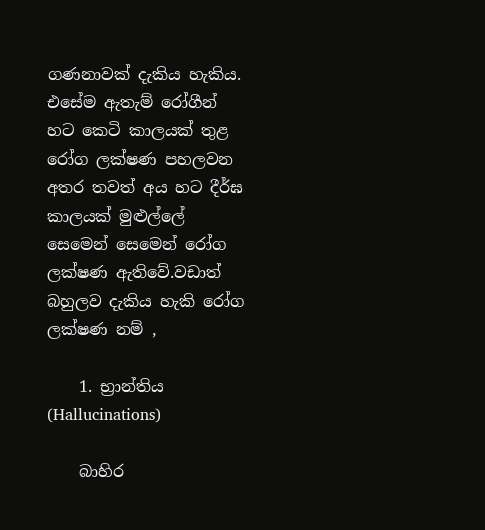ගණනාවක් දැකිය හැකිය. එසේම ඇතැම් රෝගීන් හට කෙටි කාලයක් තුළ රෝග ලක්ෂණ පහලවන අතර තවත් අය හට දීර්ඝ කාලයක් මුළුල්ලේ සෙමෙන් සෙමෙන් රෝග ලක්ෂණ ඇතිවේ.වඩාත් බහුලව දැකිය හැකි රෝග ලක්ෂණ නම් ,

    1. භ්‍රාන්තිය (Hallucinations)

    බාහිර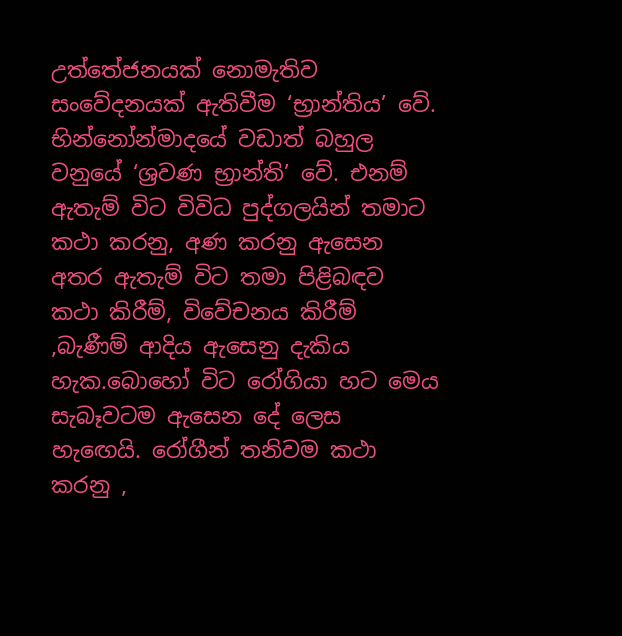උත්තේජනයක් නොමැතිව සංවේදනයක් ඇතිවීම ‘භ්‍රාන්තිය’ වේ. භින්නෝන්මාදයේ වඩාත් බහුල වනුයේ ‘ශ්‍රවණ භ්‍රාන්ති’ වේ. එනම් ඇතැම් විට විවිධ පුද්ගලයින් තමාට කථා කරනු, අණ කරනු ඇසෙන අතර ඇතැම් විට තමා පිළිබඳව කථා කිරීම්, විවේචනය කිරීම් ,බැණීම් ආදිය ඇසෙනු දැකිය හැක.බොහෝ විට රෝගියා හට මෙය සැබෑවටම ඇසෙන දේ ලෙස හැ‍ඟෙයි. රෝගීන් තනිවම කථා කරනු ,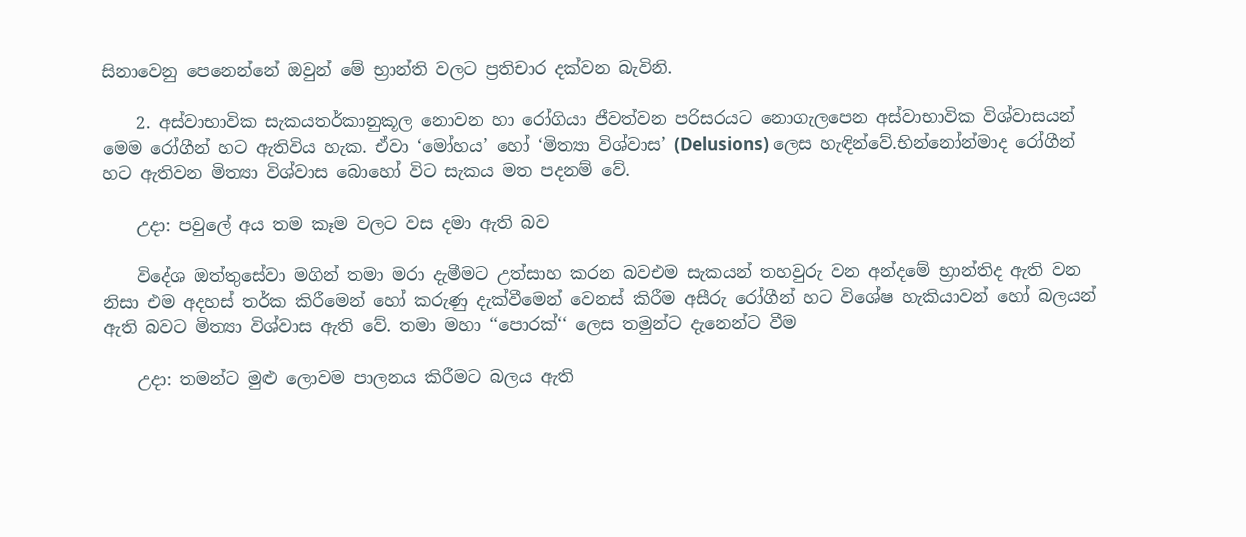සිනාවෙනු පෙනෙන්නේ ඔවුන් මේ භ්‍රාන්ති වලට ප්‍රතිචාර දක්වන බැවිනි.

    2. අස්වාභාවික සැකයතර්කානුකූල නොවන හා රෝගියා ජීවත්වන පරිසරයට නොගැලපෙන අස්වාභාවික විශ්වාසයන් මෙම රෝගීන් හට ඇතිවිය හැක. ඒවා ‘මෝහය’ හෝ ‘මිත්‍යා විශ්වාස’ (Delusions) ලෙස හැඳින්වේ.භින්නෝන්මාද රෝගීන් හට ඇතිවන මිත්‍යා විශ්වාස බොහෝ විට සැකය මත පදනම් වේ.

    උදා: පවුලේ අය තම කෑම වලට වස දමා ඇති බව

    විදේශ ඔත්තුසේවා මගින් තමා මරා දැමීමට උත්සාහ කරන බ‍වඑම සැකයන් තහවුරු වන අන්දමේ භ්‍රාන්තිද ඇති වන නිසා එම අදහස් තර්ක කිරීමෙන් හෝ කරුණු දැක්වීමෙන් වෙනස් කිරීම අසීරු රෝගීන් හට විශේෂ හැකියාවන් හෝ බලයන් ඇති බවට මිත්‍යා විශ්වාස ඇති වේ. තමා මහා ‘‘පොරක්‘‘ ලෙස තමුන්ට දැනෙන්ට වීම

    උදා: තමන්ට මුළු ලොවම පාලනය කිරීමට බලය ඇති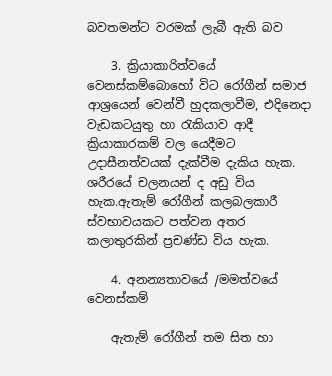බවතමන්ට වරමක් ලැබී ඇති බව

    3. ක්‍රියාකාරිත්වයේ වෙනස්කම්බොහෝ විට රෝගීන් සමාජ ආශ්‍රයෙන් වෙන්වී හුදකලාවීම, එදිනෙදා වැඩක‍ටයුතු හා රැකියාව ආදී ක්‍රියාකාරකම් වල යෙදීමට උදාසීනත්වයක් දැක්වීම දැකිය හැක. ශරීරයේ චලනයන් ද අඩු විය හැක.ඇතැම් රෝගීන් කලබලකාරී ස්වභාවයකට පත්වන අතර කලාතුරකින් ප්‍රචණ්ඩ විය හැක.

    4. අනන්‍යතාවයේ /මමත්වයේ වෙනස්කම්

    ඇතැම් රෝගීන් තම සිත හා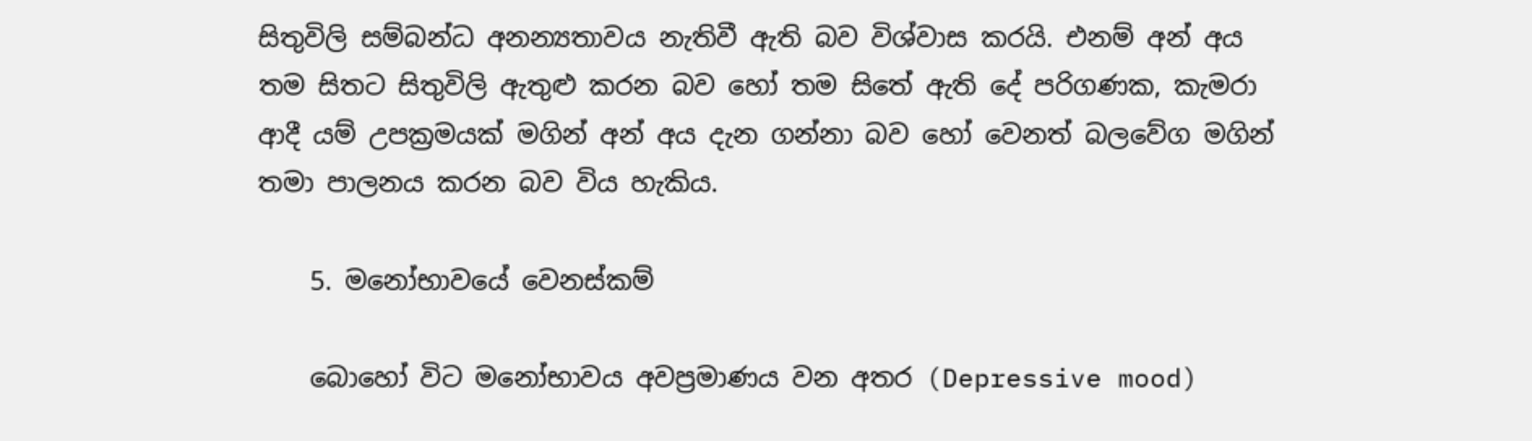සිතුවිලි සම්බන්ධ අනන්‍යතාවය නැතිවී ඇති බව විශ්වාස කරයි. එනම් අන් අය තම සිතට සිතුවිලි ඇතුළු කරන බව හෝ තම සිතේ ඇති දේ පරිගණක, කැමරා ආදී යම් උපක්‍රමයක් මගින් අන් අය දැන ගන්නා බව හෝ වෙනත් බලවේග මගින් තමා පාලනය කරන බව විය හැකි‍ය.

    5. මනෝභාවයේ වෙනස්කම්

    බොහෝ විට මනෝභාවය අවප්‍රමාණය වන අතර (Depressive mood)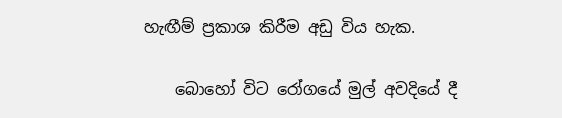හැඟීම් ප්‍රකාශ කිරීම අඩු විය හැක.

    බොහෝ විට රෝගයේ මුල් අවදියේ දී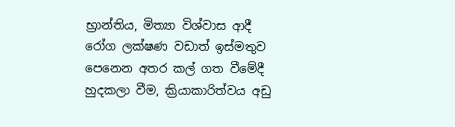භ්‍රාන්තිය, මිත්‍යා විශ්වාස ආදී රෝග ලක්ෂණ වඩාත් ඉස්මතුව පෙනෙන අතර කල් ගත වීමේදී හුදකලා වීම, ක්‍රියාකාරිත්වය අඩු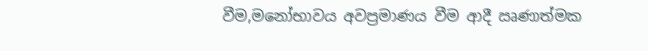වීම,මනෝභාවය අවප්‍රමාණය වීම ආදී ඍණාත්මක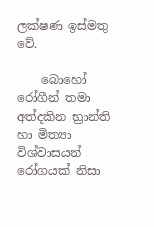ලක්ෂණ ඉස්මතු වේ.

    බොහෝ රෝගීන් තමා අත්දකින භ්‍රාන්ති හා මිත්‍යා විශ්වාසයන් රෝගයක් නිසා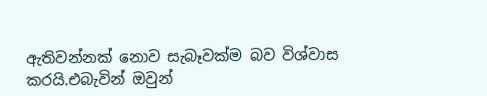ඇතිවන්නක් නොව සැබෑවක්ම බව විශ්වාස කරයි.එබැවින් ඔවුන්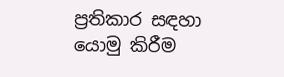ප්‍රතිකාර සඳහා යොමු කිරීම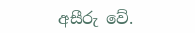අසීරු වේ.